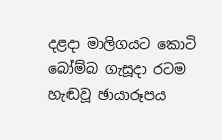දළදා මාලිගයට කොටි බෝම්බ ගැසූදා රටම හැඬවූ ඡායාරූපය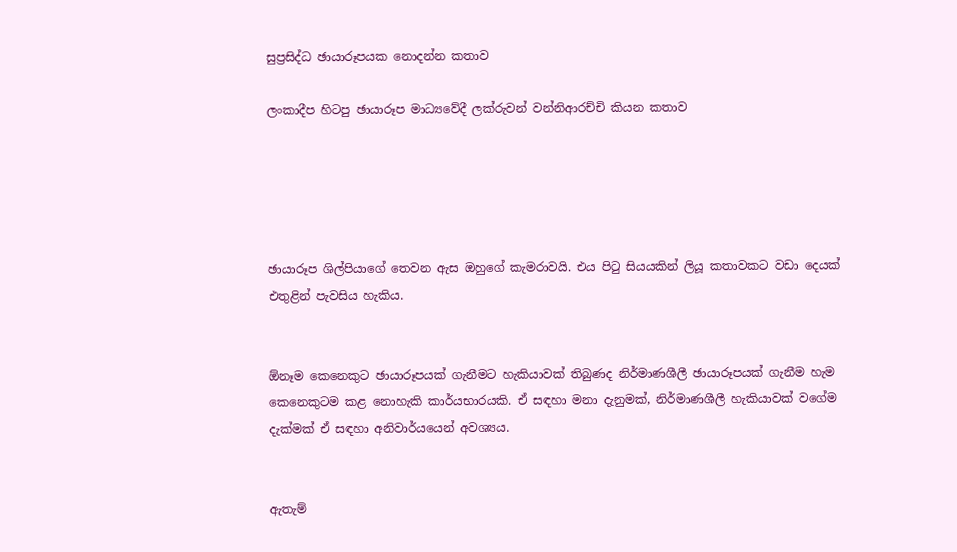සුප්‍රසිද්ධ ඡායාරූපයක නොදන්න කතාව

ලංකාදීප හිටපු ඡායාරූප මාධ්‍යවේදී ලක්රුවන් වන්නිආරච්චි කියන කතාව





ඡායාරූප ශිල්පියාගේ තෙවන ඇස ඔහුගේ කැමරාවයි. එය පිටු සියයකින් ලියූ කතාවකට වඩා දෙයක් එතුළින් පැවසිය හැකිය.


ඕනෑම කෙනෙකුට ඡායාරූපයක් ගැනීමට හැකියාවක් තිබුණද නිර්මාණශීලී ඡායාරූපයක් ගැනීම හැම කෙනෙකුටම කළ නොහැකි කාර්යභාරයකි. ඒ සඳහා මනා දැනුමක්, නිර්මාණශීලී හැකියාවක් වගේම දැක්මක් ඒ සඳහා අනිවාර්යයෙන් අවශ්‍යය.


ඇතැම්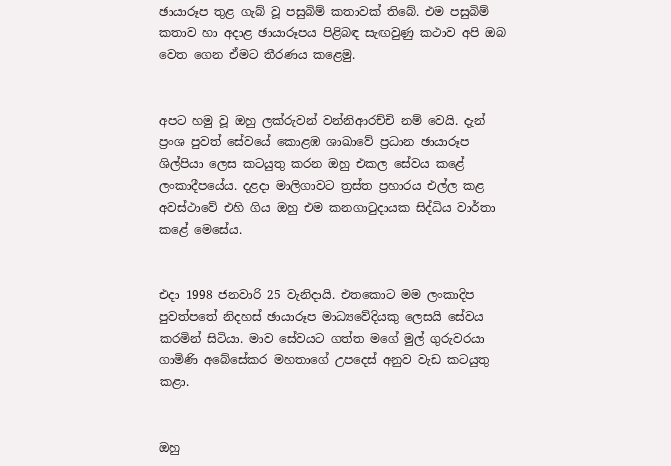ඡායාරූප තුළ ගැබ් වූ පසුබිම් කතාවක් තිබේ. එම පසුබිම් කතාව හා අදාළ ඡායාරූපය පිළිබඳ සැඟවුණු කථාව අපි ඔබ වෙත ගෙන ඒමට තීරණය කළෙමු.


අපට හමු වූ ඔහු ලක්රුවන් වන්නිආරච්චි නම් වෙයි. දැන් ප්‍රංශ පුවත් සේවයේ කොළඹ ශාඛාවේ ප්‍රධාන ඡායාරූප ශිල්පියා ලෙස කටයුතු කරන ඔහු එකල සේවය කළේ ලංකාදීපයේය. දළදා මාලිගාවට ත්‍රස්ත ප්‍රහාරය එල්ල කළ අවස්ථාවේ එහි ගිය ඔහු එම කනගාටුදායක සිද්ධිය වාර්තා කළේ මෙසේය.


එදා 1998 ජනවාරි 25 වැනිදායි. එතකොට මම ලංකාදිප පුවත්පතේ නිදහස් ඡායාරූප මාධ්‍යවේදියකු ලෙසයි සේවය කරමින් සිටියා. මාව සේවයට ගත්ත මගේ මුල් ගුරුවරයා ගාමිණි අබේසේකර මහතාගේ උපදෙස් අනුව වැඩ කටයුතු කළා.


ඔහු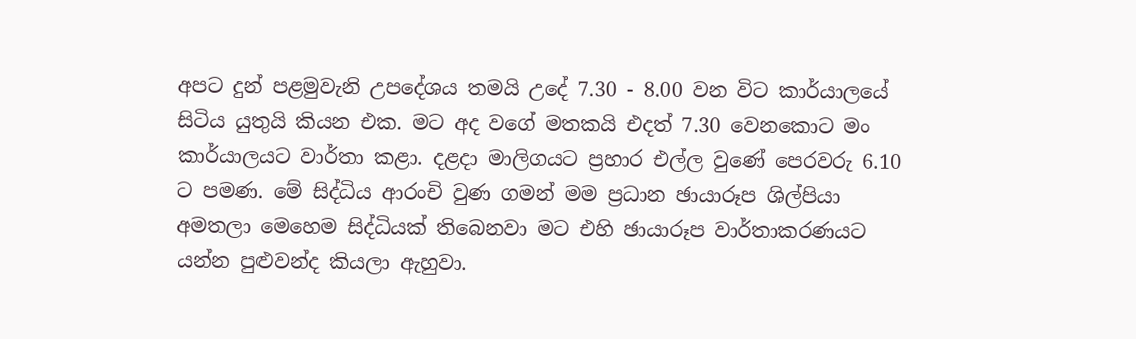අපට දුන් පළමුවැනි උපදේශය තමයි උදේ 7.30 - 8.00 වන විට කාර්යාලයේ සිටිය යුතුයි කියන එක. මට අද වගේ මතකයි එදත් 7.30 වෙනකොට මං කාර්යාලයට වාර්තා කළා. දළදා මාලිගයට ප්‍රහාර එල්ල වුණේ පෙරවරු 6.10 ට පමණ. මේ සිද්ධිය ආරංචි වුණ ගමන් මම ප්‍රධාන ඡායාරූප ශිල්පියා අමතලා මෙහෙම සිද්ධියක් තිබෙනවා මට එහි ඡායාරූප වාර්තාකරණයට යන්න පුළුවන්ද කියලා ඇහුවා.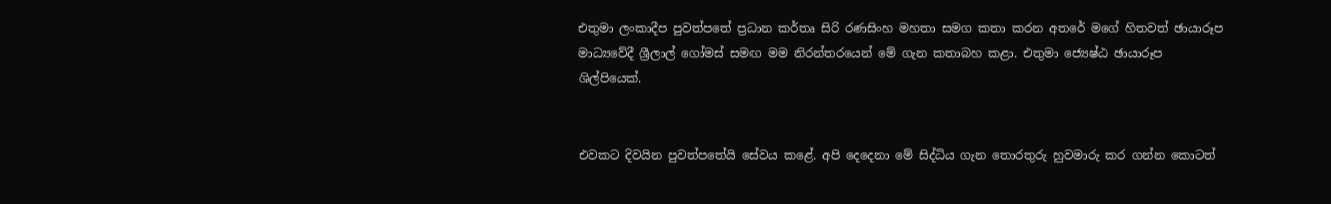එතුමා ලංකාදීප පුවත්පතේ ප්‍රධාන කර්තෘ සිරි රණසිංහ මහතා සමග කතා කරන අතරේ මගේ හිතවත් ඡායාරූප මාධ්‍යවේදී ශ්‍රීලාල් ගෝමස් සමඟ මම නිරන්තරයෙන් මේ ගැන කතාබහ කළා. එතුමා ජ්‍යෙෂ්ඨ ඡායාරූප ශිල්පියෙක්.


එවකට දිවයින පුවත්පතේයි සේවය කළේ. අපි දෙදෙනා මේ සිද්ධිය ගැන තොරතුරු හුවමාරු කර ගන්න කොටත්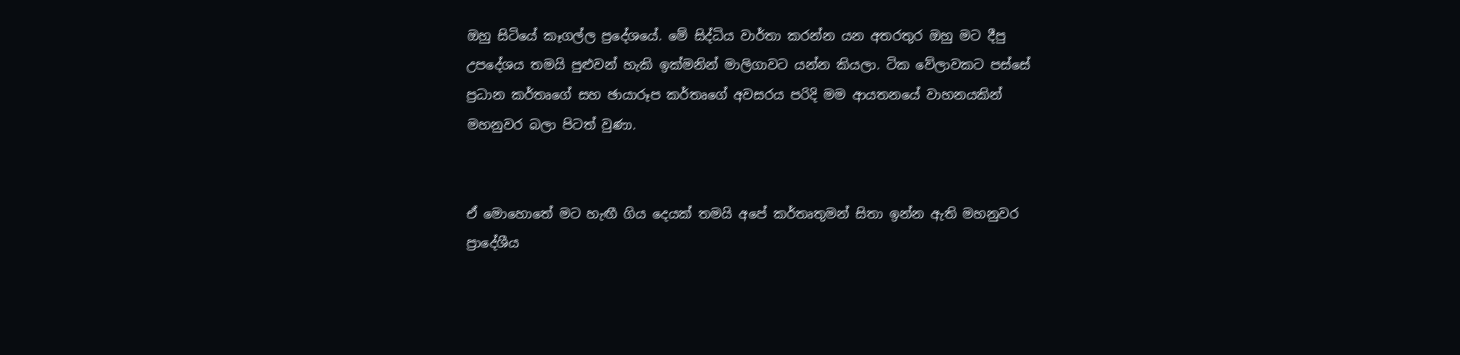ඔහු සිටියේ කෑගල්ල ප්‍රදේශයේ. මේ සිද්ධිය වාර්තා කරන්න යන අතරතුර ඔහු මට දීපු උපදේශය තමයි පුළුවන් හැකි ඉක්මනින් මාලිගාවට යන්න කියලා. ටික වේලාවකට පස්සේ ප්‍රධාන කර්තෘගේ සහ ඡායාරූප කර්තෘගේ අවසරය පරිදි මම ආයතනයේ වාහනයකින් මහනුවර බලා පිටත් වුණා.


ඒ මොහොතේ මට හැඟී ගිය දෙයක් තමයි අපේ කර්තෘතුමන් සිතා ඉන්න ඇති මහනුවර ප්‍රාදේශීය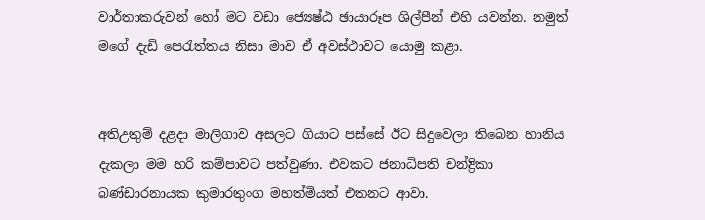වාර්තාකරුවන් හෝ මට වඩා ජ්‍යෙෂ්ඨ ඡායාරූප ශිල්පීන් එහි යවන්න. නමුත් මගේ දැඩි පෙරැත්තය නිසා මාව ඒ අවස්ථාවට යොමු කළා.


අතිඋතුම් දළදා මාලිගාව අසලට ගියාට පස්සේ ඊට සිදුවෙලා තිබෙන හානිය දැකලා මම හරි කම්පාවට පත්වුණා. එවකට ජනාධිපති චන්ද්‍රිකා බණ්ඩාරනායක කුමාරතුංග මහත්මියත් එතනට ආවා.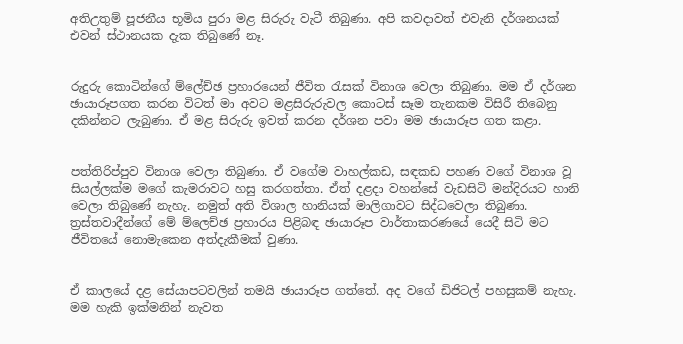අතිඋතුම් පූජනීය භූමිය පුරා මළ සිරුරු වැටී තිබුණා. අපි කවදාවත් එවැනි දර්ශනයක් එවන් ස්ථානයක දැක තිබුණේ නෑ.


රුදුරු කොටින්ගේ ම්ලේච්ඡ ප්‍රහාරයෙන් ජීවිත රැසක් විනාශ වෙලා තිබුණා. මම ඒ දර්ශන ඡායාරූපගත කරන විටත් මා අවට මළසිරුරුවල කොටස් සෑම තැනකම විසිරී තිබෙනු දකින්නට ලැබුණා. ඒ මළ සිරුරු ඉවත් කරන දර්ශන පවා මම ඡායාරූප ගත කළා.


පත්තිරිප්පුව විනාශ වෙලා තිබුණා. ඒ වගේම වාහල්කඩ, සඳකඩ පහණ වගේ විනාශ වූ සියල්ලක්ම මගේ කැමරාවට හසු කරගත්තා. ඒත් දළදා වහන්සේ වැඩසිටි මන්දිරයට හානි වෙලා තිබුණේ නැහැ. නමුත් අති විශාල හානියක් මාලිගාවට සිද්ධවෙලා තිබුණා. ත්‍රස්තවාදීන්ගේ මේ ම්ලෙච්ඡ ප්‍රහාරය පිළිබඳ ඡායාරූප වාර්තාකරණයේ යෙදී සිටි මට ජීවිතයේ නොමැකෙන අත්දැකීමක් වුණා.


ඒ කාලයේ දළ සේයාපටවලින් තමයි ඡායාරූප ගත්තේ. අද වගේ ඩිජිටල් පහසුකම් නැහැ. මම හැකි ඉක්මනින් නැවත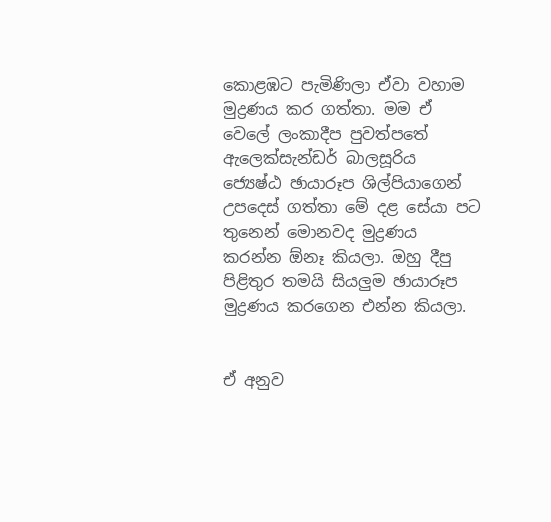කොළඹට පැමිණිලා ඒවා වහාම මුද්‍රණය කර ගත්තා. මම ඒ වෙලේ ලංකාදීප පුවත්පතේ ඇලෙක්සැන්ඩර් බාලසූරිය ජ්‍යෙෂ්ඨ ඡායාරූප ශිල්පියාගෙන් උපදෙස් ගත්තා මේ දළ සේයා පට තුනෙන් මොනවද මුද්‍රණය කරන්න ඕනෑ කියලා. ඔහු දීපු පිළිතුර තමයි සියලුම ඡායාරූප මුද්‍රණය කරගෙන එන්න කියලා.


ඒ අනුව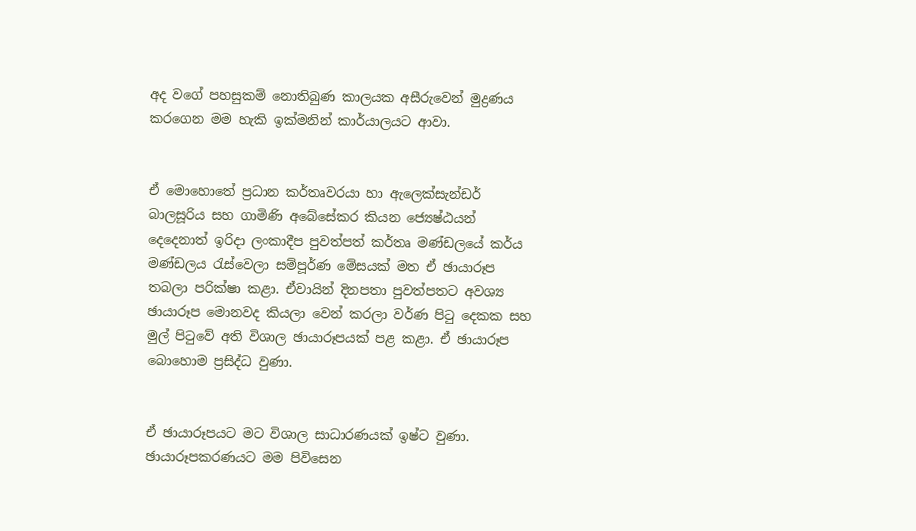අද වගේ පහසුකම් නොතිබුණ කාලයක අසීරුවෙන් මුද්‍රණය කරගෙන මම හැකි ඉක්මනින් කාර්යාලයට ආවා.


ඒ මොහොතේ ප්‍රධාන කර්තෘවරයා හා ඇලෙක්සැන්ඩර් බාලසූරිය සහ ගාමිණි අබේසේකර කියන ජ්‍යෙෂ්ඨයන් දෙදෙනාත් ඉරිදා ලංකාදීප පුවත්පත් කර්තෘ මණ්ඩලයේ කර්ය මණ්ඩලය රැස්වෙලා සම්පූර්ණ මේසයක් මත ඒ ඡායාරූප තබලා පරික්ෂා කළා. ඒවායින් දිනපතා පුවත්පතට අවශ්‍ය ඡායාරූප මොනවද කියලා වෙන් කරලා වර්ණ පිටු දෙකක සහ මුල් පිටුවේ අති විශාල ඡායාරූපයක් පළ කළා. ඒ ඡායාරූප බොහොම ප්‍රසිද්ධ වුණා.


ඒ ඡායාරූපයට මට විශාල සාධාරණයක් ඉෂ්ට වුණා. ඡායාරූපකරණයට මම පිවිසෙන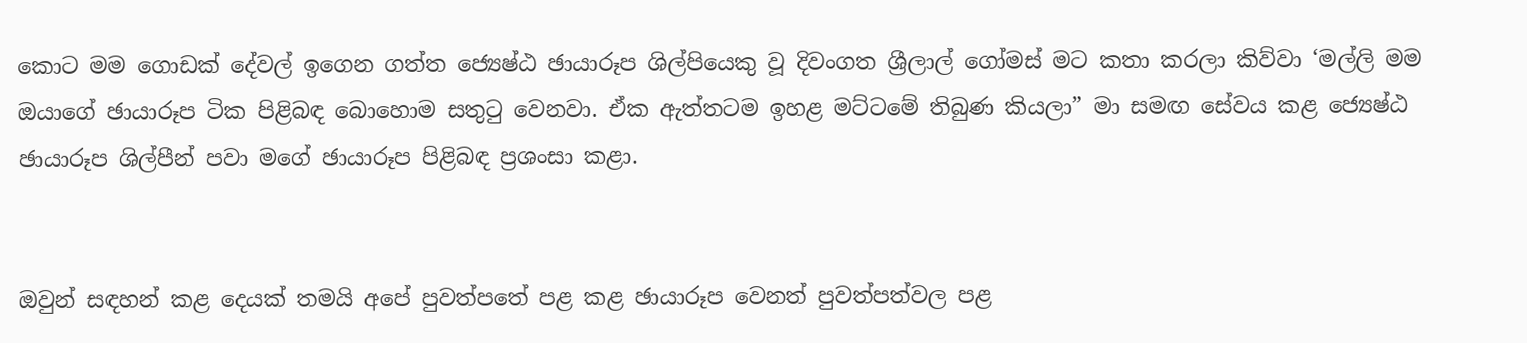කොට මම ගොඩක් දේවල් ඉගෙන ගත්ත ජ්‍යෙෂ්ඨ ඡායාරූප ශිල්පියෙකු වූ දිවංගත ශ්‍රීලාල් ගෝමස් මට කතා කරලා කිව්වා ‘මල්ලි මම ඔයාගේ ඡායාරූප ටික පිළිබඳ බොහොම සතුටු වෙනවා. ඒක ඇත්තටම ඉහළ මට්ටමේ තිබුණ කියලා” මා සමඟ සේවය කළ ජ්‍යෙෂ්ඨ ඡායාරූප ශිල්පීන් පවා මගේ ඡායාරූප පිළිබඳ ප්‍රශංසා කළා.


ඔවුන් සඳහන් කළ දෙයක් තමයි අපේ පුවත්පතේ පළ කළ ඡායාරූප වෙනත් පුවත්පත්වල පළ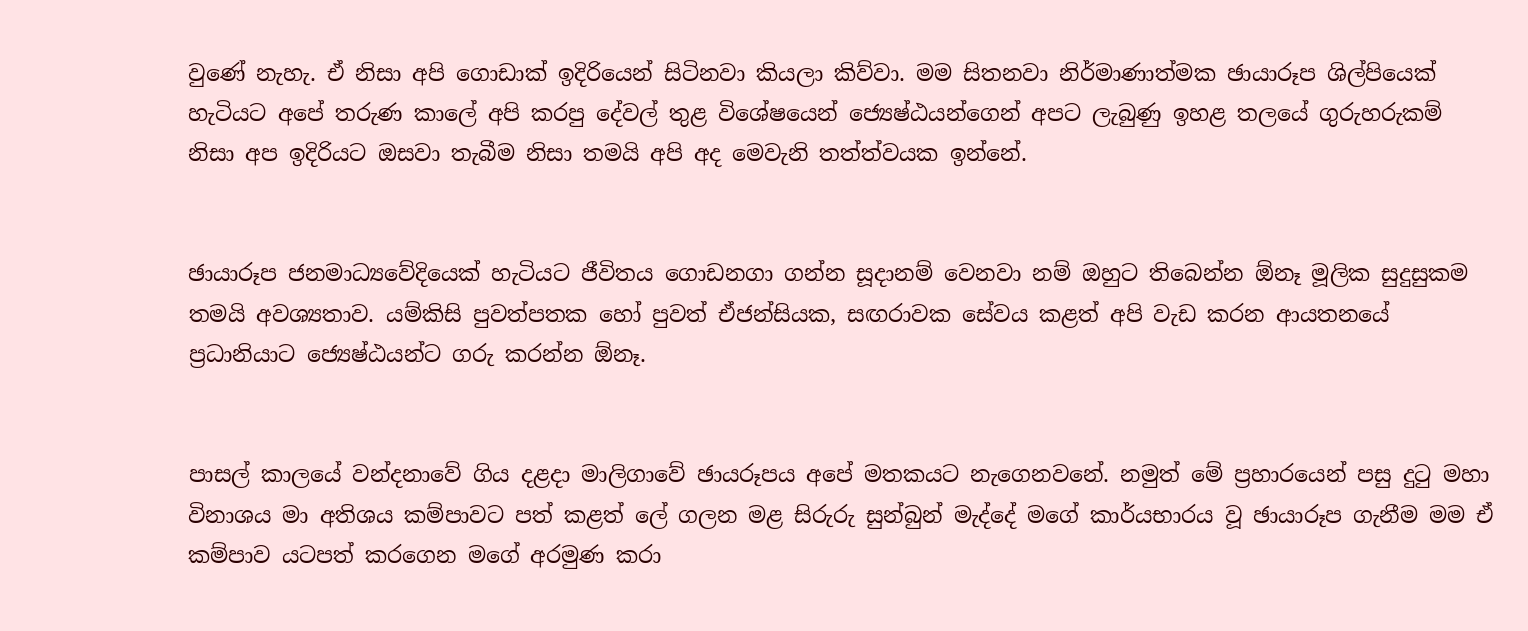වුණේ නැහැ. ඒ නිසා අපි ගොඩාක් ඉදිරියෙන් සිටිනවා කියලා කිව්වා. මම සිතනවා නිර්මාණාත්මක ඡායාරූප ශිල්පියෙක් හැටියට අපේ තරුණ කාලේ අපි කරපු දේවල් තුළ විශේෂයෙන් ජ්‍යෙෂ්ඨයන්ගෙන් අපට ලැබුණු ඉහළ තලයේ ගුරුහරුකම් නිසා අප ඉදිරියට ඔසවා තැබීම නිසා තමයි අපි අද මෙවැනි තත්ත්වයක ඉන්නේ.


ඡායාරූප ජනමාධ්‍යවේදියෙක් හැටියට ජීවිතය ගොඩනගා ගන්න සූදානම් වෙනවා නම් ඔහුට තිබෙන්න ඕනෑ මූලික සුදුසුකම තමයි අවශ්‍යතාව. යම්කිසි පුවත්පතක හෝ පුවත් ඒජන්සියක, සඟරාවක සේවය කළත් අපි වැඩ කරන ආයතනයේ ප්‍රධානියාට ජ්‍යෙෂ්ඨයන්ට ගරු කරන්න ඕනෑ.


පාසල් කාලයේ වන්දනාවේ ගිය දළදා මාලිගාවේ ඡායරූපය අපේ මතකයට නැගෙනවනේ. නමුත් මේ ප්‍රහාරයෙන් පසු දුටු මහා විනාශය මා අතිශය කම්පාවට පත් කළත් ලේ ගලන මළ සිරුරු සුන්බුන් මැද්දේ මගේ කාර්යභාරය වූ ඡායාරූප ගැනීම මම ඒ කම්පාව යටපත් කරගෙන මගේ අරමුණ කරා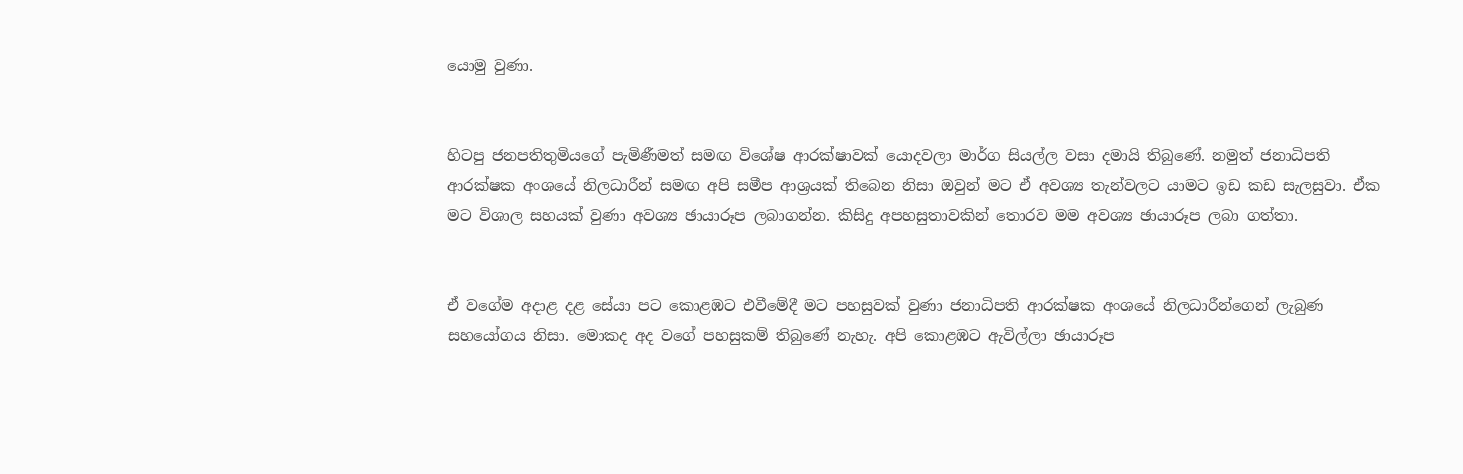යොමු වුණා.


හිටපු ජනපතිතුමියගේ පැමිණීමත් සමඟ විශේෂ ආරක්ෂාවක් යොදවලා මාර්ග සියල්ල වසා දමායි තිබුණේ. නමුත් ජනාධිපති ආරක්ෂක අංශයේ නිලධාරීන් සමඟ අපි සමීප ආශ්‍රයක් තිබෙන නිසා ඔවුන් මට ඒ අවශ්‍ය තැන්වලට යාමට ඉඩ කඩ සැලසුවා. ඒක මට විශාල සහයක් වුණා අවශ්‍ය ඡායාරූප ලබාගන්න. කිසිදු අපහසුතාවකින් තොරව මම අවශ්‍ය ඡායාරූප ලබා ගත්තා.


ඒ වගේම අදාළ දළ සේයා පට කොළඹට එවීමේදී මට පහසුවක් වුණා ජනාධිපති ආරක්ෂක අංශයේ නිලධාරීන්ගෙන් ලැබුණ සහයෝගය නිසා. මොකද අද වගේ පහසුකම් තිබුණේ නැහැ. අපි කොළඹට ඇවිල්ලා ඡායාරූප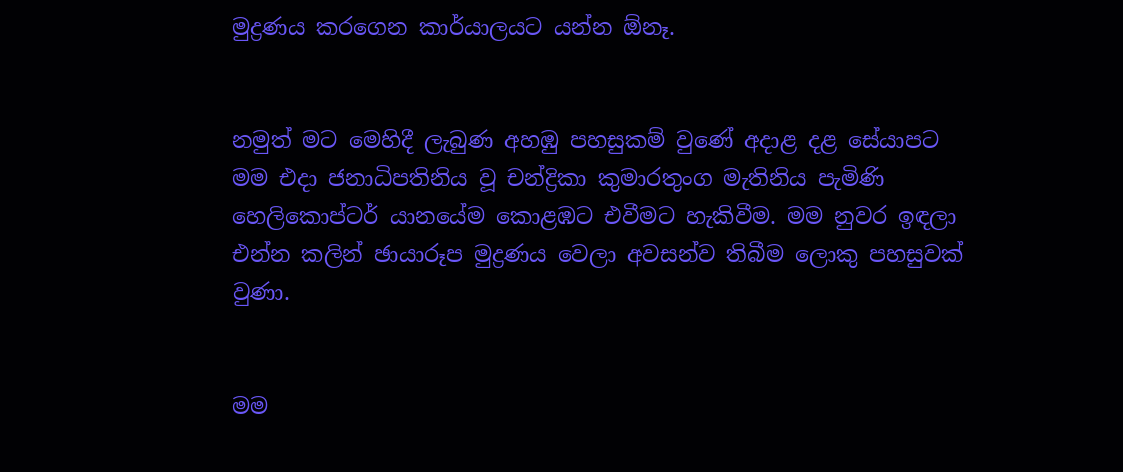මුද්‍රණය කරගෙන කාර්යාලයට යන්න ඕනෑ.


නමුත් මට මෙහිදී ලැබුණ අහඹු පහසුකම් වුණේ අදාළ දළ සේයාපට මම එදා ජනාධිපතිනිය වූ චන්ද්‍රිකා කුමාරතුංග මැතිනිය පැමිණි හෙලිකොප්ටර් යානයේම කොළඹට එවීමට හැකිවීම. මම නුවර ඉඳලා එන්න කලින් ඡායාරූප මුද්‍රණය වෙලා අවසන්ව තිබීම ලොකු පහසුවක් වුණා.


මම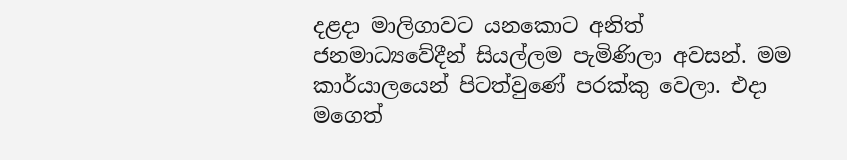දළදා මාලිගාවට යනකොට අනිත් ජනමාධ්‍යවේදීන් සියල්ලම පැමිණිලා අවසන්. මම කාර්යාලයෙන් පිටත්වුණේ පරක්කු වෙලා. එදා මගෙත්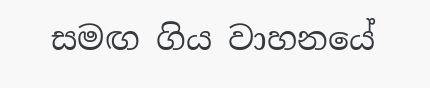සමඟ ගිය වාහනයේ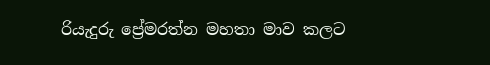රියැදුරු ප්‍රේමරත්න මහතා මාව කලට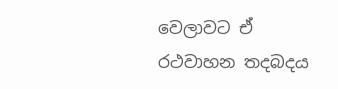වෙලාවට ඒ රථවාහන තදබදය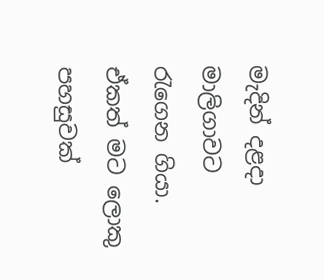මැදින් දළදා මාලිගාවට රැගෙන ගියා. ඒකත් මට ලොකු පහසුවක්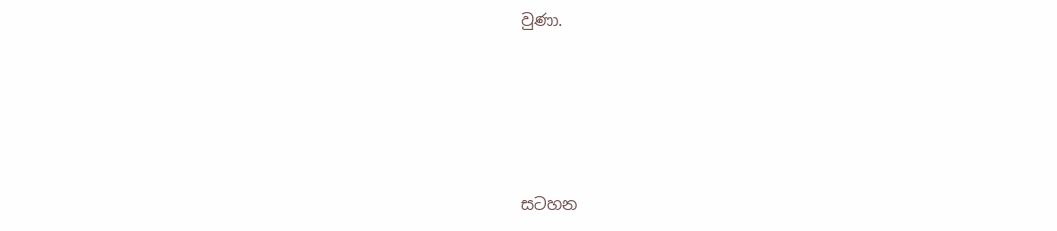වුණා.






සටහන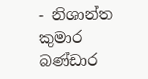- නිශාන්ත කුමාර බණ්ඩාර